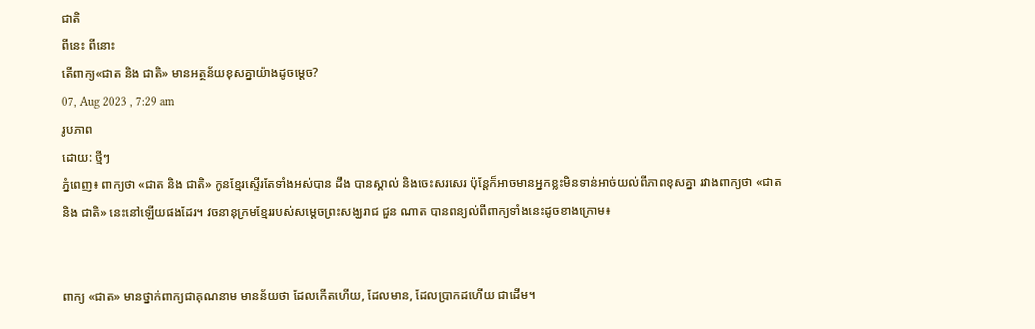ជាតិ
ពីនេះ ពីនោះ
តើពាក្យ«ជាត និង ជាតិ» មានអត្ថន័យខុសគ្នាយ៉ាងដូចម្ដេច?
07, Aug 2023 , 7:29 am
រូបភាព
ដោយ: ថ្មីៗ
ភ្នំពេញ៖ ពាក្យថា «ជាត និង ជាតិ» កូនខ្មែរស្ទើរតែទាំងអស់បាន ដឹង បានស្គាល់ និងចេះសរសេរ ប៉ុន្តែក៏អាចមានអ្នកខ្លះមិនទាន់អាច់យល់ពីភាពខុសគ្នា រវាងពាក្យថា «ជាត និង ជាតិ» នេះនៅឡើយផងដែរ។ វចនានុក្រមខ្មែររបស់សម្ដេចព្រះសង្ឃរាជ ជួន ណាត បានពន្យល់ពីពាក្យទាំងនេះដូចខាងក្រោម៖


ពាក្យ «ជាត» មានថ្នាក់ពាក្យជាគុណនាម មានន័យថា ដែលកើតហើយ, ដែលមាន, ដែលប្រាកដហើយ ជាដើម។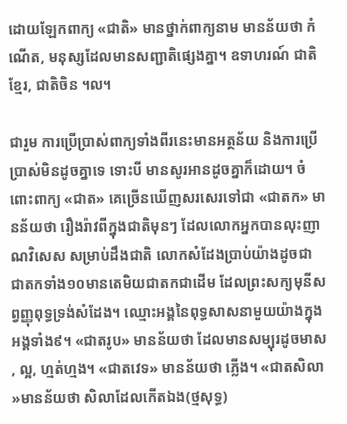ដោយឡែកពាក្យ «ជាតិ» មានថ្នាក់ពាក្យនាម មានន័យថា កំណើត, មនុស្សដែលមានសញ្ជាតិផ្សេងគ្នា។ ឧទាហរណ៍ ជាតិខ្មែរ, ជាតិចិន ។ល។

ជារួម ការប្រើប្រាស់ពាក្យទាំងពីរនេះមានអត្ថន័យ និងការប្រើប្រាស់មិនដូចគ្នាទេ ទោះបី មានសូរអានដូចគ្នាក៏ដោយ។ ចំពោះពាក្យ «ជាត» គេច្រើនឃើញសរសេរទៅជា «ជាតក» មានន័យថា រឿងរ៉ាវពីក្នុងជាតិមុនៗ ដែលលោកអ្នកបានលុះញាណវិសេស សម្រាប់ដឹងជាតិ លោកសំដែងប្រាប់យ៉ាងដូចជា ជាតកទាំង១០មានតេមិយជាតកជាដើម ដែលព្រះសក្យមុនីសព្វញ្ញុពុទ្ធទ្រង់សំដែង។ ឈ្មោះអង្គនៃពុទ្ធសាសនាមួយយ៉ាងក្នុងអង្គទាំង៩។ «ជាតរូប» មានន័យថា ដែលមានសម្បុរដូចមាស, ល្អ, ហ្មត់ហ្មង។ «ជាតវេទ» មានន័យថា ភ្លើង។ «ជាតសិលា»មានន័យថា សិលាដែលកើតឯង(ថ្មសុទ្ធ)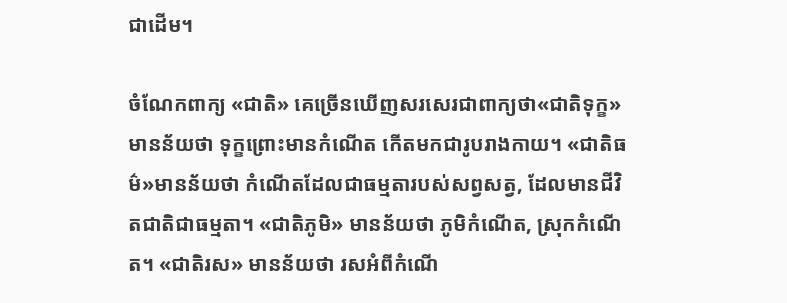ជាដើម។

ចំណែកពាក្យ «ជាតិ» គេច្រើនឃើញសរសេរជាពាក្យថា«ជាតិទុក្ខ» មានន័យថា ទុក្ខព្រោះមានកំណើត កើតមកជារូបរាងកាយ។ «ជាតិធម៌»មានន័យថា កំណើតដែលជាធម្មតារបស់សព្វសត្វ, ដែលមានជីវិតជាតិជាធម្មតា។ «ជាតិភូមិ» មានន័យថា ភូមិកំណើត, ស្រុកកំណើត។ «ជាតិរស» មានន័យថា រសអំពីកំណើ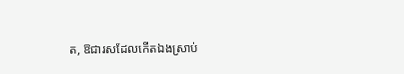ត, ឱជារសដែលកើតឯងស្រាប់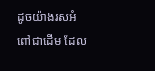ដូចយ៉ាងរសអំពៅជាដើម ដែល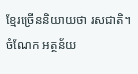ខ្មែរច្រើននិយាយថា រសជាតិ។ ចំណែក អត្ថន័យ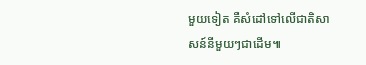មួយទៀត គឺសំដៅទៅលើជាតិសាសន៍នីមួយៗជាដើម៕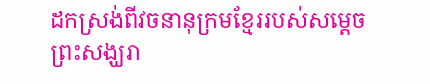ដកស្រង់ពីវចនានុក្រមខ្មែររបស់សម្ដេចព្រះសង្ឃរា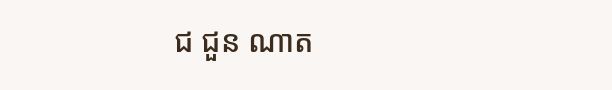ជ ជួន ណាត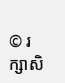© រក្សាសិ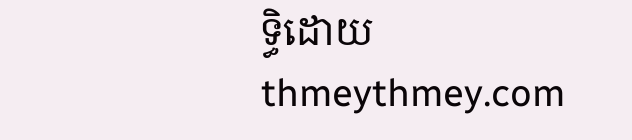ទ្ធិដោយ thmeythmey.com